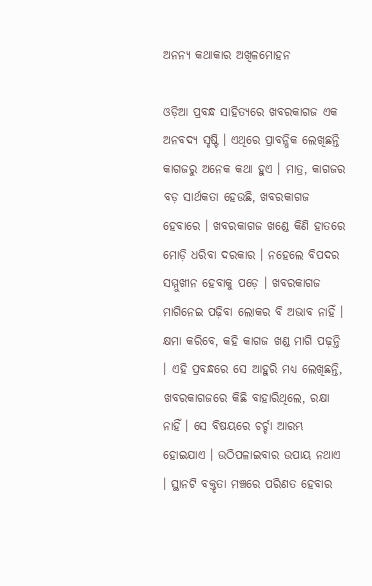ଅନନ୍ୟ କଥାକାର ଅଖିଳମୋହନ

ଓଡ଼ିଆ ପ୍ରବନ୍ଧ ସାହିତ୍ୟରେ ଖବରକାଗଜ ଏକ ଅନବଦ୍ୟ ସୃଷ୍ଟି । ଏଥିରେ ପ୍ରାବନ୍ଧିକ ଲେଖିଛନ୍ତି କାଗଜରୁ ଅନେକ କଥା ହୁଏ । ମାତ୍ର, କାଗଜର ବଡ଼ ସାର୍ଥକତା ହେଉଛି, ଖବରକାଗଜ ହେବାରେ । ଖବରକାଗଜ ଖଣ୍ଡେ କିଣି ହାତରେ ମୋଡ଼ି ଧରିବା ଦରକାର । ନହେଲେ ବିପଦର ସମ୍ମୁଖୀନ ହେବାକୁ ପଡ଼େ । ଖବରକାଗଜ ମାଗିନେଇ ପଢ଼ିବା ଲୋକର ବି ଅଭାବ ନାହିଁ । କ୍ଷମା କରିବେ, କହି କାଗଜ ଖଣ୍ଡ ମାଗି ପଢ଼ନ୍ତି । ଏହି ପ୍ରବନ୍ଧରେ ସେ ଆହୁରି ମଧ୍ୟ ଲେଖିଛନ୍ତି, ଖବରକାଗଜରେ କିଛି ବାହାରିଥିଲେ, ରକ୍ଷା ନାହିଁ । ସେ ବିଷୟରେ ଚର୍ଚ୍ଚା ଆରମ୍ଭ ହୋଇଯାଏ । ଉଠିପଳାଇବାର ଉପାୟ ନଥାଏ । ସ୍ଥାନଟି ବକ୍ତୃତା ମଞ୍ଚରେ ପରିଣତ ହେବାର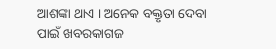ଆଶଙ୍କା ଥାଏ । ଅନେକ ବକ୍ତୃତା ଦେବା ପାଇଁ ଖବରକାଗଜ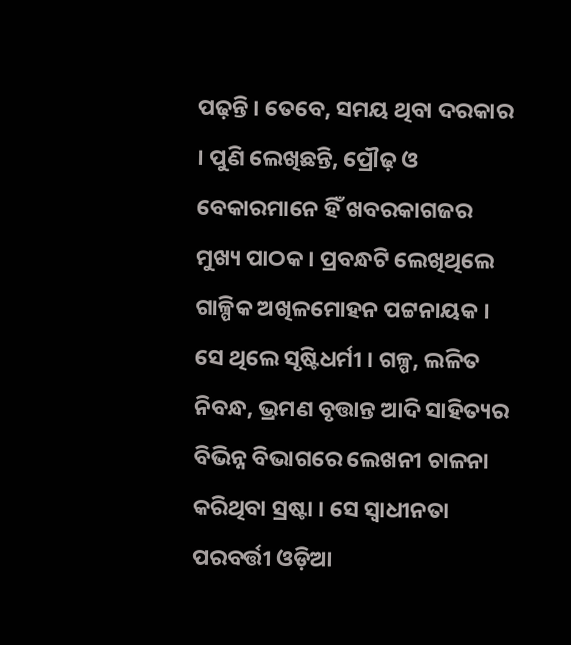ପଢ଼ନ୍ତି । ତେବେ, ସମୟ ଥିବା ଦରକାର । ପୁଣି ଲେଖିଛନ୍ତି, ପ୍ରୌଢ଼ ଓ ବେକାରମାନେ ହିଁ ଖବରକାଗଜର ମୁଖ୍ୟ ପାଠକ । ପ୍ରବନ୍ଧଟି ଲେଖିଥିଲେ ଗାଳ୍ପିକ ଅଖିଳମୋହନ ପଟ୍ଟନାୟକ । ସେ ଥିଲେ ସୃଷ୍ଟିଧର୍ମୀ । ଗଳ୍ପ, ଲଳିତ ନିବନ୍ଧ, ଭ୍ରମଣ ବୃତ୍ତାନ୍ତ ଆଦି ସାହିତ୍ୟର ବିଭିନ୍ନ ବିଭାଗରେ ଲେଖନୀ ଚାଳନା କରିଥିବା ସ୍ରଷ୍ଟା । ସେ ସ୍ୱାଧୀନତା ପରବର୍ତ୍ତୀ ଓଡ଼ିଆ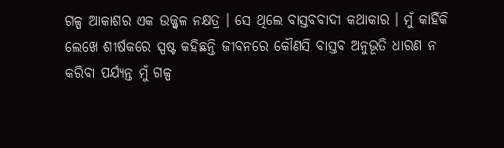ଗଳ୍ପ ଆକାଶର ଏକ ଉଜ୍ଜ୍ୱଳ ନକ୍ଷତ୍ର । ସେ ଥିଲେ ବାସ୍ତବବାଦୀ କଥାକାର । ମୁଁ କାହିଁକି ଲେଖେ ଶୀର୍ଷକରେ ସ୍ପଷ୍ଟ କହିଛନ୍ତି ଜୀବନରେ କୌଣସି ବାସ୍ତବ ଅନୁଭୂତି ଧାରଣ ନ କରିବା ପର୍ଯ୍ୟନ୍ତ ମୁଁ ଗଳ୍ପ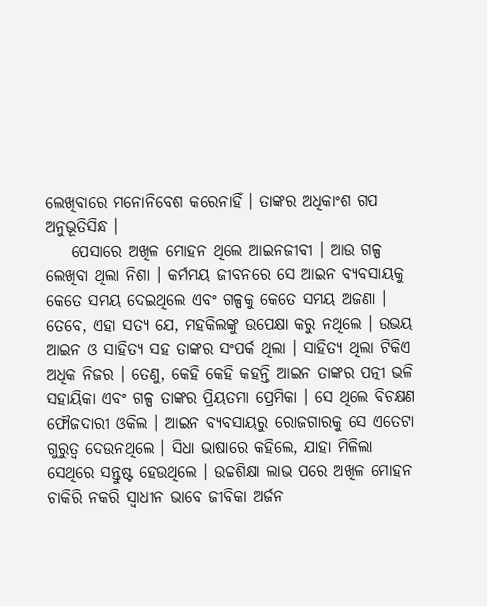ଲେଖିବାରେ ମନୋନିବେଶ କରେନାହିଁ । ତାଙ୍କର ଅଧିକାଂଶ ଗପ ଅନୁଭୂତିସିନ୍ଧ ।
    ପେସାରେ ଅଖିଳ ମୋହନ ଥିଲେ ଆଇନଜୀବୀ । ଆଉ ଗଳ୍ପ ଲେଖିବା ଥିଲା ନିଶା । କର୍ମମୟ ଜୀବନରେ ସେ ଆଇନ ବ୍ୟବସାୟକୁ କେତେ ସମୟ ଦେଇଥିଲେ ଏବଂ ଗଳ୍ପକୁ କେତେ ସମୟ ଅଜଣା । ତେବେ, ଏହା ସତ୍ୟ ଯେ, ମହକିଲଙ୍କୁ ଉପେକ୍ଷା କରୁ ନଥିଲେ । ଉଭୟ ଆଇନ ଓ ସାହିତ୍ୟ ସହ ତାଙ୍କର ସଂପର୍କ ଥିଲା । ସାହିତ୍ୟ ଥିଲା ଟିକିଏ ଅଧିକ ନିଜର । ତେଣୁ, କେହି କେହି କହନ୍ତି ଆଇନ ତାଙ୍କର ପତ୍ନୀ ଭଳି ସହାୟିକା ଏବଂ ଗଳ୍ପ ତାଙ୍କର ପ୍ରିୟତମା ପ୍ରେମିକା । ସେ ଥିଲେ ବିଚକ୍ଷଣ ଫୌଜଦାରୀ ଓକିଲ । ଆଇନ ବ୍ୟବସାୟରୁ ରୋଜଗାରକୁ ସେ ଏତେଟା ଗୁରୁତ୍ୱ ଦେଉନଥିଲେ । ସିଧା ଭାଷାରେ କହିଲେ, ଯାହା ମିଳିଲା ସେଥିରେ ସନ୍ତୁଷ୍ଟ ହେଉଥିଲେ । ଉଚ୍ଚଶିକ୍ଷା ଲାଭ ପରେ ଅଖିଳ ମୋହନ ଚାକିରି ନକରି ସ୍ୱାଧୀନ ଭାବେ ଜୀବିକା ଅର୍ଜନ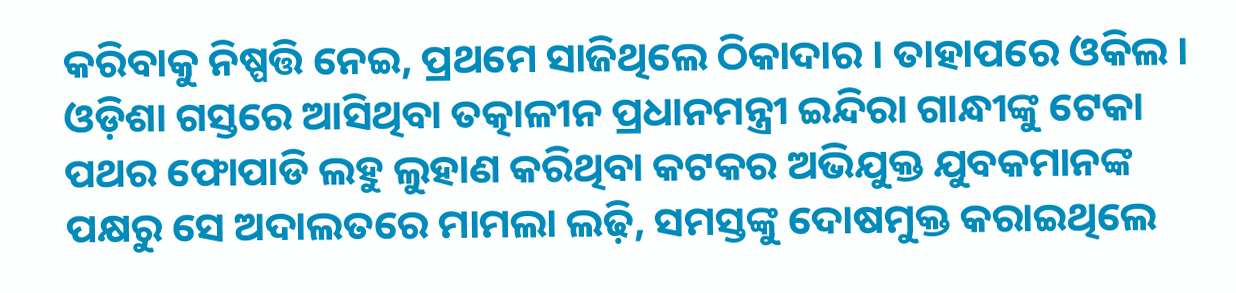କରିବାକୁ ନିଷ୍ପତ୍ତି ନେଇ, ପ୍ରଥମେ ସାଜିଥିଲେ ଠିକାଦାର । ତାହାପରେ ଓକିଲ । ଓଡ଼ିଶା ଗସ୍ତରେ ଆସିଥିବା ତତ୍କାଳୀନ ପ୍ରଧାନମନ୍ତ୍ରୀ ଇନ୍ଦିରା ଗାନ୍ଧୀଙ୍କୁ ଟେକା ପଥର ଫୋପାଡି ଲହୁ ଲୁହାଣ କରିଥିବା କଟକର ଅଭିଯୁକ୍ତ ଯୁବକମାନଙ୍କ ପକ୍ଷରୁ ସେ ଅଦାଲତରେ ମାମଲା ଲଢ଼ି, ସମସ୍ତଙ୍କୁ ଦୋଷମୁକ୍ତ କରାଇଥିଲେ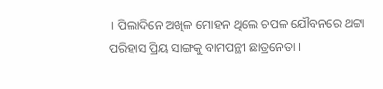। ପିଲାଦିନେ ଅଖିଳ ମୋହନ ଥିଲେ ଚପଳ ଯୌବନରେ ଥଟ୍ଟା ପରିହାସ ପ୍ରିୟ ସାଙ୍ଗକୁ ବାମପନ୍ଥୀ ଛାତ୍ରନେତା ।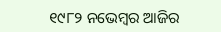୧୯୮୨ ନଭେମ୍ବର ଆଜିର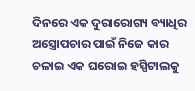ଦିନରେ ଏକ ଦୁରାରୋଗ୍ୟ ବ୍ୟାଧିର ଅସ୍ତ୍ରୋପଚାର ପାଇଁ ନିଜେ କାର ଚଳାଇ ଏକ ଘରୋଇ ହସ୍ପିଟାଲକୁ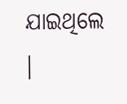ଯାଇଥିଲେ ।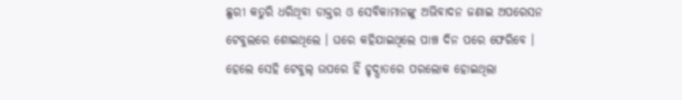ଛୁରୀ କତୁରି ଧରିଥିବା ଡାକ୍ତର ଓ ସେବିକାମାନଙ୍କୁ ଅଭିବାଦନ ଜଣାଇ ଅପରେସନ ଟେବୁଲରେ ଶୋଇଥିଲେ । ଘରେ କହିଯାଇଥିଲେ ପାଞ୍ଚ ଦିନ ପରେ ଫେରିବେ । ହେଲେ ସେହି ଟେବୁଲ୍ ଉପରେ ହିଁ ହୃଦ୍ଘାତରେ ପରଲୋକ ହୋଇଥିଲା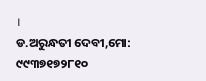।
ଡ.ଅରୁନ୍ଧତୀ ଦେବୀ,ମୋ: ୯୯୩୭୧୭୨୮୧୦